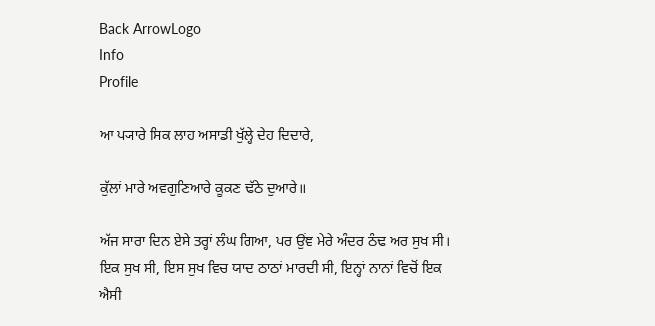Back ArrowLogo
Info
Profile

ਆ ਪ੍ਯਾਰੇ ਸਿਕ ਲਾਹ ਅਸਾਡੀ ਖੁੱਲ੍ਹੇ ਦੇਹ ਦਿਦਾਰੇ,

ਕੁੱਲਾਂ ਮਾਰੇ ਅਵਗੁਣਿਆਰੇ ਕੂਕਣ ਢੱਠੇ ਦੁਆਰੇ॥

ਅੱਜ ਸਾਰਾ ਦਿਨ ਏਸੇ ਤਰ੍ਹਾਂ ਲੰਘ ਗਿਆ, ਪਰ ਉਂਞ ਮੇਰੇ ਅੰਦਰ ਠੰਢ ਅਰ ਸੁਖ ਸੀ। ਇਕ ਸੁਖ ਸੀ, ਇਸ ਸੁਖ ਵਿਚ ਯਾਦ ਠਾਠਾਂ ਮਾਰਦੀ ਸੀ, ਇਨ੍ਹਾਂ ਨਾਨਾਂ ਵਿਚੋਂ ਇਕ ਐਸੀ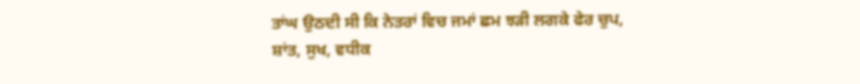ਤਾਂਘ ਉਠਦੀ ਸੀ ਕਿ ਨੇਤਰਾਂ ਵਿਚ ਜਮਾਂ ਛਮ ਝੜੀ ਲਗਕੇ ਫੇਰ ਚੁਪ, ਸ਼ਾਂਤ, ਸੁਖ, ਵਧੀਕ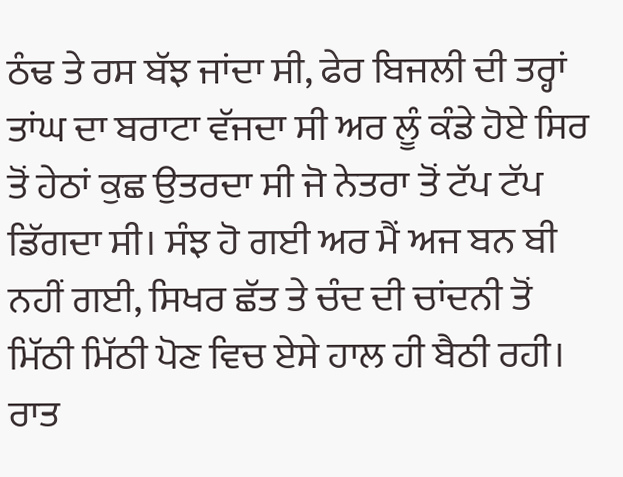ਠੰਢ ਤੇ ਰਸ ਬੱਝ ਜਾਂਦਾ ਸੀ, ਫੇਰ ਬਿਜਲੀ ਦੀ ਤਰ੍ਹਾਂ ਤਾਂਘ ਦਾ ਬਰਾਟਾ ਵੱਜਦਾ ਸੀ ਅਰ ਲੂੰ ਕੰਡੇ ਹੋਏ ਸਿਰ ਤੋਂ ਹੇਠਾਂ ਕੁਛ ਉਤਰਦਾ ਸੀ ਜੋ ਨੇਤਰਾ ਤੋਂ ਟੱਪ ਟੱਪ ਡਿੱਗਦਾ ਸੀ। ਸੰਝ ਹੋ ਗਈ ਅਰ ਮੈਂ ਅਜ ਬਨ ਬੀ ਨਹੀਂ ਗਈ, ਸਿਖਰ ਛੱਤ ਤੇ ਚੰਦ ਦੀ ਚਾਂਦਨੀ ਤੋਂ ਮਿੱਠੀ ਮਿੱਠੀ ਪੋਣ ਵਿਚ ਏਸੇ ਹਾਲ ਹੀ ਬੈਠੀ ਰਹੀ। ਰਾਤ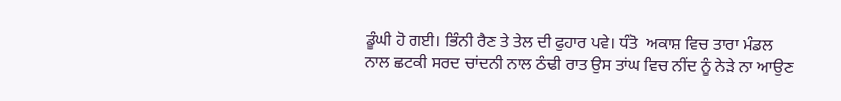ਡੂੰਘੀ ਹੋ ਗਈ। ਭਿੰਨੀ ਰੈਣ ਤੇ ਤੇਲ ਦੀ ਫੁਹਾਰ ਪਵੇ। ਧੰਤੋ  ਅਕਾਸ਼ ਵਿਚ ਤਾਰਾ ਮੰਡਲ ਨਾਲ ਛਟਕੀ ਸਰਦ ਚਾਂਦਨੀ ਨਾਲ ਠੰਢੀ ਰਾਤ ਉਸ ਤਾਂਘ ਵਿਚ ਨੀਂਦ ਨੂੰ ਨੇੜੇ ਨਾ ਆਉਣ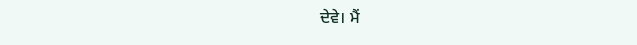ਦੇਵੇ। ਮੈਂ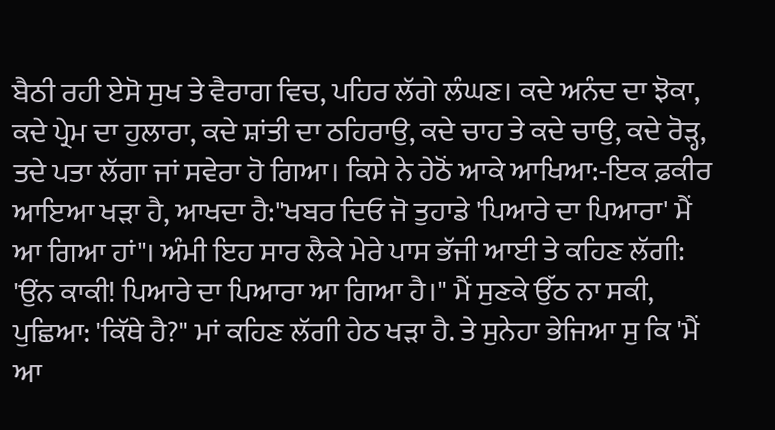ਬੈਠੀ ਰਹੀ ਏਸੋ ਸੁਖ ਤੇ ਵੈਰਾਗ ਵਿਚ, ਪਹਿਰ ਲੱਗੇ ਲੰਘਣ। ਕਦੇ ਅਨੰਦ ਦਾ ਝੋਕਾ, ਕਦੇ ਪ੍ਰੇਮ ਦਾ ਹੁਲਾਰਾ, ਕਦੇ ਸ਼ਾਂਤੀ ਦਾ ਠਹਿਰਾਉ, ਕਦੇ ਚਾਹ ਤੇ ਕਦੇ ਚਾਉ, ਕਦੇ ਰੋੜ੍ਹ, ਤਦੇ ਪਤਾ ਲੱਗਾ ਜਾਂ ਸਵੇਰਾ ਹੋ ਗਿਆ। ਕਿਸੇ ਨੇ ਹੇਠੋਂ ਆਕੇ ਆਖਿਆ:-ਇਕ ਫ਼ਕੀਰ ਆਇਆ ਖੜਾ ਹੈ, ਆਖਦਾ ਹੈ:"ਖਬਰ ਦਿਓ ਜੋ ਤੁਹਾਡੇ 'ਪਿਆਰੇ ਦਾ ਪਿਆਰਾ' ਮੈਂ ਆ ਗਿਆ ਹਾਂ"। ਅੰਮੀ ਇਹ ਸਾਰ ਲੈਕੇ ਮੇਰੇ ਪਾਸ ਭੱਜੀ ਆਈ ਤੇ ਕਹਿਣ ਲੱਗੀ: 'ਉਂਨ ਕਾਕੀ! ਪਿਆਰੇ ਦਾ ਪਿਆਰਾ ਆ ਗਿਆ ਹੈ।" ਮੈਂ ਸੁਣਕੇ ਉੱਠ ਨਾ ਸਕੀ, ਪੁਛਿਆ: 'ਕਿੱਥੇ ਹੈ?" ਮਾਂ ਕਹਿਣ ਲੱਗੀ ਹੇਠ ਖੜਾ ਹੈ. ਤੇ ਸੁਨੇਹਾ ਭੇਜਿਆ ਸੁ ਕਿ 'ਮੈਂ ਆ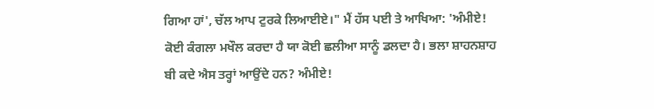ਗਿਆ ਹਾਂ', ਚੱਲ ਆਪ ਟੁਰਕੇ ਲਿਆਈਏ।" ਮੈਂ ਹੱਸ ਪਈ ਤੇ ਆਖਿਆ: 'ਅੰਮੀਏ! ਕੋਈ ਕੰਗਲਾ ਮਖੌਲ ਕਰਦਾ ਹੈ ਯਾ ਕੋਈ ਛਲੀਆ ਸਾਨੂੰ ਡਲਦਾ ਹੈ। ਭਲਾ ਸ਼ਾਹਨਸ਼ਾਹ ਬੀ ਕਦੇ ਐਸ ਤਰ੍ਹਾਂ ਆਉਂਦੇ ਹਨ? ਅੰਮੀਏ!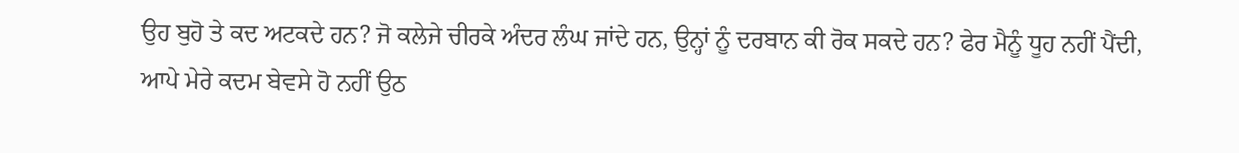ਉਹ ਬੁਹੋ ਤੇ ਕਦ ਅਟਕਦੇ ਹਨ? ਜੋ ਕਲੇਜੇ ਚੀਰਕੇ ਅੰਦਰ ਲੰਘ ਜਾਂਦੇ ਹਨ, ਉਨ੍ਹਾਂ ਨੂੰ ਦਰਬਾਨ ਕੀ ਰੋਕ ਸਕਦੇ ਹਨ? ਫੇਰ ਮੈਨੂੰ ਧੂਹ ਨਹੀਂ ਪੈਂਦੀ, ਆਪੇ ਮੇਰੇ ਕਦਮ ਬੇਵਸੇ ਹੋ ਨਹੀਂ ਉਠ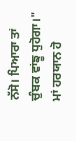ਨੱਸੋ। ਪਿਆਰਾ ਤਾਂ ਚੁੰਬਕ ਵਾਂਙੂ ਧੁਹੋਗਾ।" ਮਾਂ ਹਰਯਾਨ ਹੋ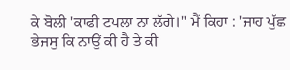ਕੇ ਬੋਲੀ 'ਕਾਫੀ ਟਪਲਾ ਨਾ ਲੱਗੇ।" ਮੈਂ ਕਿਹਾ : 'ਜਾਹ ਪੁੱਛ ਭੇਜਸੁ ਕਿ ਨਾਉਂ ਕੀ ਹੈ ਤੇ ਕੀ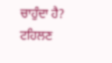ਚਾਹੁੰਦਾ ਹੈ? ਟਹਿਲਣ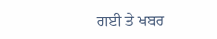ਗਈ ਤੇ ਖਬਰ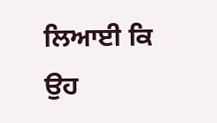ਲਿਆਈ ਕਿ ਉਹ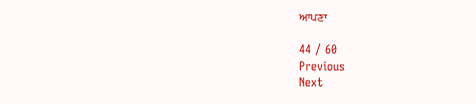ਆਪਣਾ

44 / 60
Previous
Next